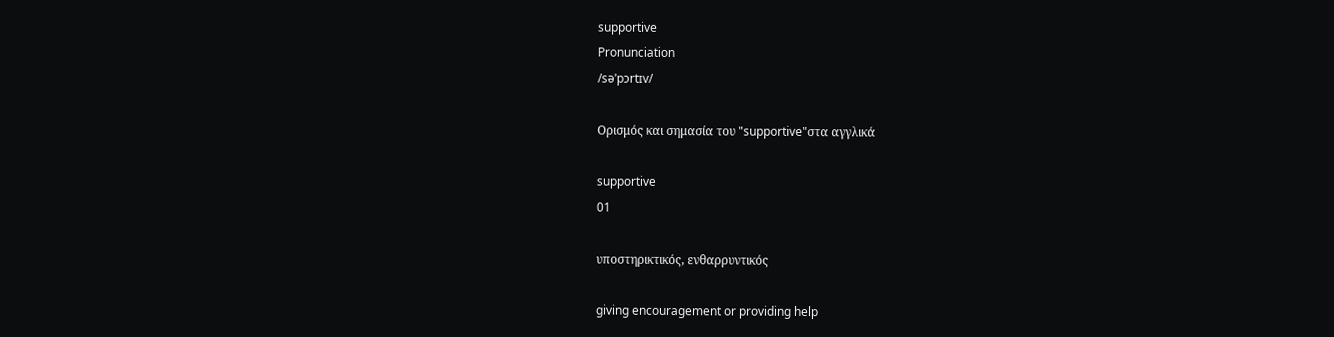supportive
Pronunciation
/səˈpɔrtɪv/

Ορισμός και σημασία του "supportive"στα αγγλικά

supportive
01

υποστηρικτικός, ενθαρρυντικός

giving encouragement or providing help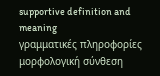supportive definition and meaning
γραμματικές πληροφορίες
μορφολογική σύνθεση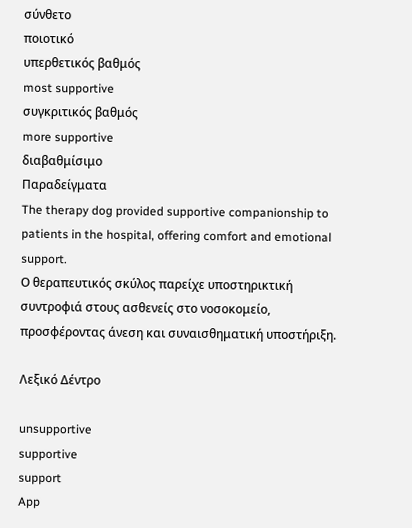σύνθετο
ποιοτικό
υπερθετικός βαθμός
most supportive
συγκριτικός βαθμός
more supportive
διαβαθμίσιμο
Παραδείγματα
The therapy dog provided supportive companionship to patients in the hospital, offering comfort and emotional support.
Ο θεραπευτικός σκύλος παρείχε υποστηρικτική συντροφιά στους ασθενείς στο νοσοκομείο, προσφέροντας άνεση και συναισθηματική υποστήριξη.

Λεξικό Δέντρο

unsupportive
supportive
support
App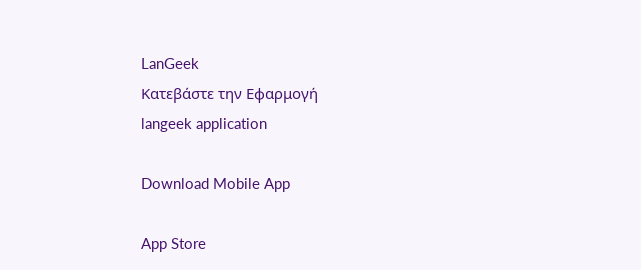LanGeek
Κατεβάστε την Εφαρμογή
langeek application

Download Mobile App

App Store